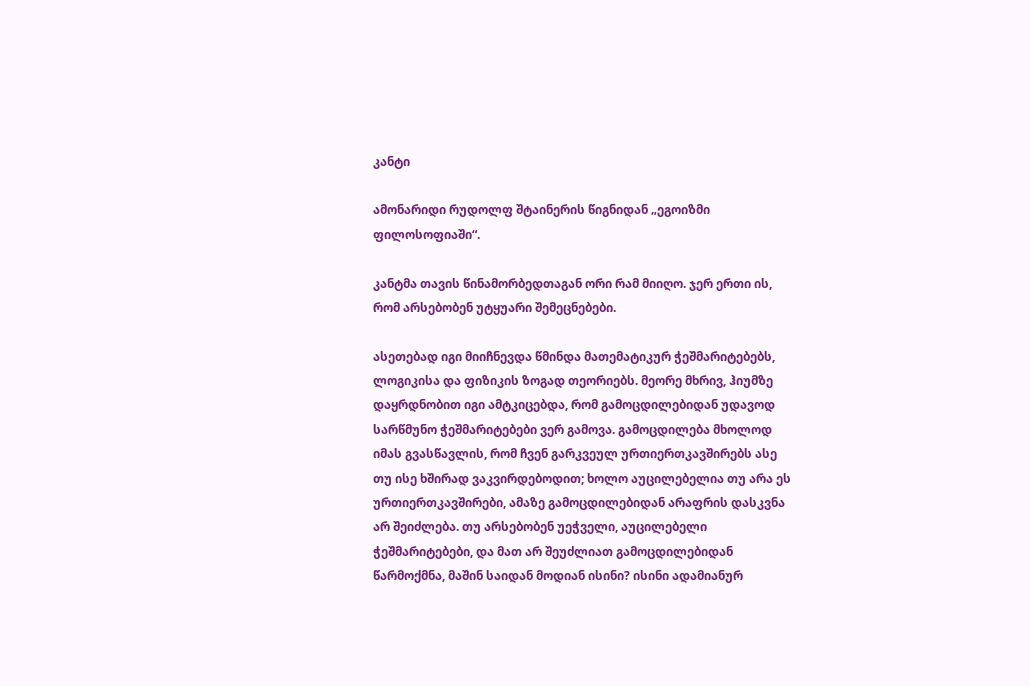კანტი

ამონარიდი რუდოლფ შტაინერის წიგნიდან „ეგოიზმი ფილოსოფიაში“.

კანტმა თავის წინამორბედთაგან ორი რამ მიიღო. ჯერ ერთი ის, რომ არსებობენ უტყუარი შემეცნებები.

ასეთებად იგი მიიჩნევდა წმინდა მათემატიკურ ჭეშმარიტებებს, ლოგიკისა და ფიზიკის ზოგად თეორიებს. მეორე მხრივ, ჰიუმზე დაყრდნობით იგი ამტკიცებდა, რომ გამოცდილებიდან უდავოდ სარწმუნო ჭეშმარიტებები ვერ გამოვა. გამოცდილება მხოლოდ იმას გვასწავლის, რომ ჩვენ გარკვეულ ურთიერთკავშირებს ასე თუ ისე ხშირად ვაკვირდებოდით; ხოლო აუცილებელია თუ არა ეს ურთიერთკავშირები, ამაზე გამოცდილებიდან არაფრის დასკვნა არ შეიძლება. თუ არსებობენ უეჭველი, აუცილებელი ჭეშმარიტებები, და მათ არ შეუძლიათ გამოცდილებიდან წარმოქმნა, მაშინ საიდან მოდიან ისინი? ისინი ადამიანურ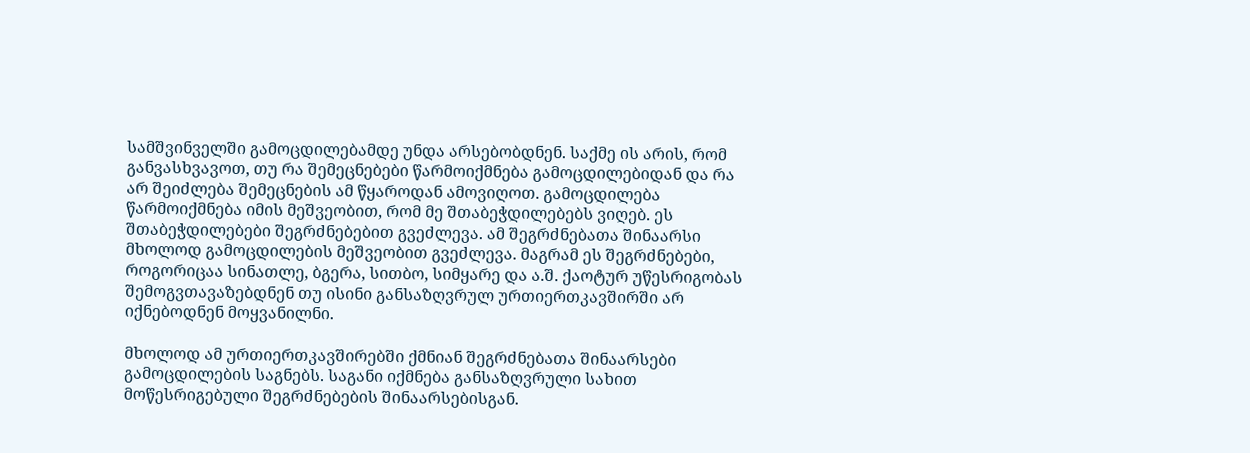სამშვინველში გამოცდილებამდე უნდა არსებობდნენ. საქმე ის არის, რომ განვასხვავოთ, თუ რა შემეცნებები წარმოიქმნება გამოცდილებიდან და რა არ შეიძლება შემეცნების ამ წყაროდან ამოვიღოთ. გამოცდილება წარმოიქმნება იმის მეშვეობით, რომ მე შთაბეჭდილებებს ვიღებ. ეს შთაბეჭდილებები შეგრძნებებით გვეძლევა. ამ შეგრძნებათა შინაარსი მხოლოდ გამოცდილების მეშვეობით გვეძლევა. მაგრამ ეს შეგრძნებები, როგორიცაა სინათლე, ბგერა, სითბო, სიმყარე და ა.შ. ქაოტურ უწესრიგობას შემოგვთავაზებდნენ თუ ისინი განსაზღვრულ ურთიერთკავშირში არ იქნებოდნენ მოყვანილნი.

მხოლოდ ამ ურთიერთკავშირებში ქმნიან შეგრძნებათა შინაარსები გამოცდილების საგნებს. საგანი იქმნება განსაზღვრული სახით მოწესრიგებული შეგრძნებების შინაარსებისგან.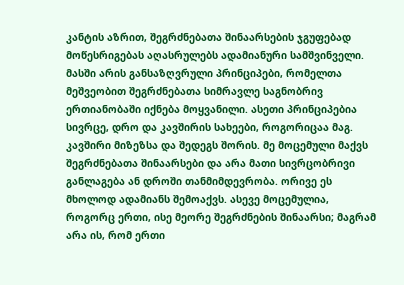კანტის აზრით, შეგრძნებათა შინაარსების ჯგუფებად მოწესრიგებას აღასრულებს ადამიანური სამშვინველი. მასში არის განსაზღვრული პრინციპები, რომელთა მეშვეობით შეგრძნებათა სიმრავლე საგნობრივ ერთიანობაში იქნება მოყვანილი. ასეთი პრინციპებია სივრცე, დრო და კავშირის სახეები, როგორიცაა მაგ. კავშირი მიზეზსა და შედეგს შორის. მე მოცემული მაქვს შეგრძნებათა შინაარსები და არა მათი სივრცობრივი განლაგება ან დროში თანმიმდევრობა. ორივე ეს მხოლოდ ადამიანს შემოაქვს. ასევე მოცემულია, როგორც ერთი, ისე მეორე შეგრძნების შინაარსი; მაგრამ არა ის, რომ ერთი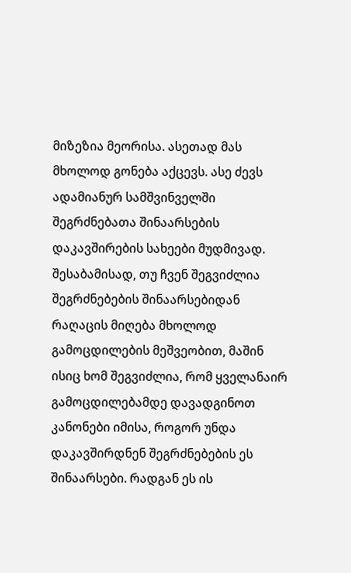მიზეზია მეორისა. ასეთად მას მხოლოდ გონება აქცევს. ასე ძევს ადამიანურ სამშვინველში შეგრძნებათა შინაარსების დაკავშირების სახეები მუდმივად. შესაბამისად, თუ ჩვენ შეგვიძლია შეგრძნებების შინაარსებიდან რაღაცის მიღება მხოლოდ გამოცდილების მეშვეობით, მაშინ ისიც ხომ შეგვიძლია, რომ ყველანაირ გამოცდილებამდე დავადგინოთ კანონები იმისა, როგორ უნდა დაკავშირდნენ შეგრძნებების ეს შინაარსები. რადგან ეს ის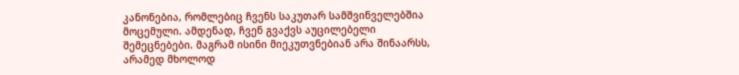კანონებია, რომლებიც ჩვენს საკუთარ სამშვინველებშია მოცემული. ამდენად, ჩვენ გვაქვს აუცილებელი შემეცნებები. მაგრამ ისინი მიეკუთვნებიან არა შინაარსს, არამედ მხოლოდ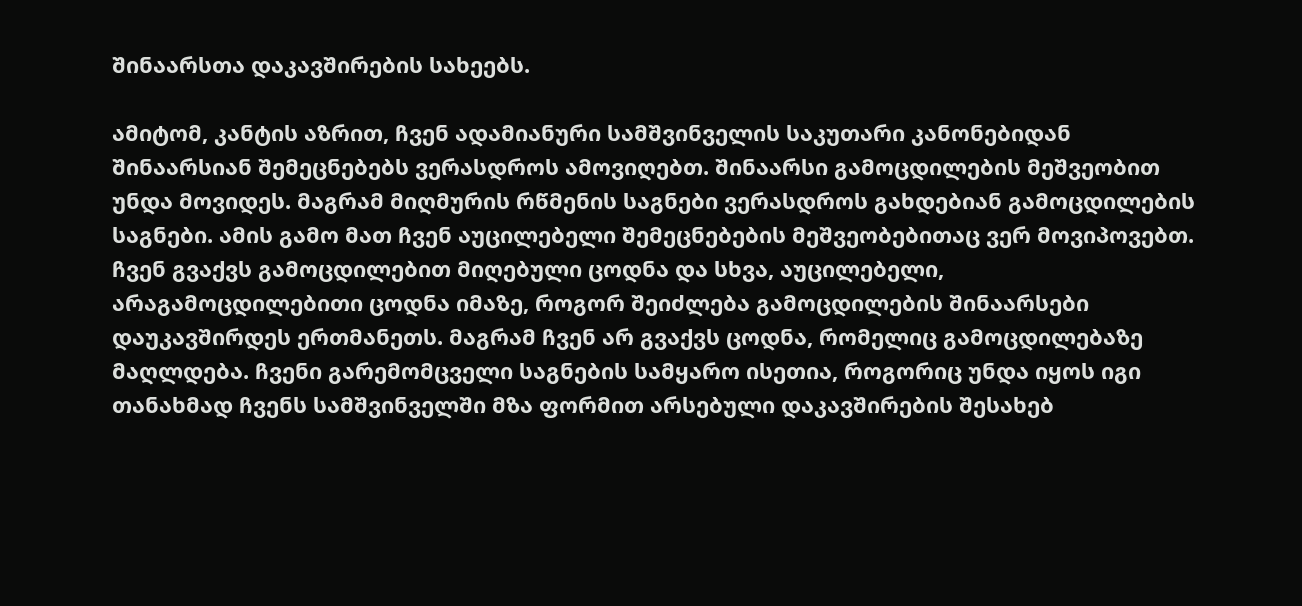შინაარსთა დაკავშირების სახეებს.

ამიტომ, კანტის აზრით, ჩვენ ადამიანური სამშვინველის საკუთარი კანონებიდან შინაარსიან შემეცნებებს ვერასდროს ამოვიღებთ. შინაარსი გამოცდილების მეშვეობით უნდა მოვიდეს. მაგრამ მიღმურის რწმენის საგნები ვერასდროს გახდებიან გამოცდილების საგნები. ამის გამო მათ ჩვენ აუცილებელი შემეცნებების მეშვეობებითაც ვერ მოვიპოვებთ. ჩვენ გვაქვს გამოცდილებით მიღებული ცოდნა და სხვა, აუცილებელი, არაგამოცდილებითი ცოდნა იმაზე, როგორ შეიძლება გამოცდილების შინაარსები დაუკავშირდეს ერთმანეთს. მაგრამ ჩვენ არ გვაქვს ცოდნა, რომელიც გამოცდილებაზე მაღლდება. ჩვენი გარემომცველი საგნების სამყარო ისეთია, როგორიც უნდა იყოს იგი თანახმად ჩვენს სამშვინველში მზა ფორმით არსებული დაკავშირების შესახებ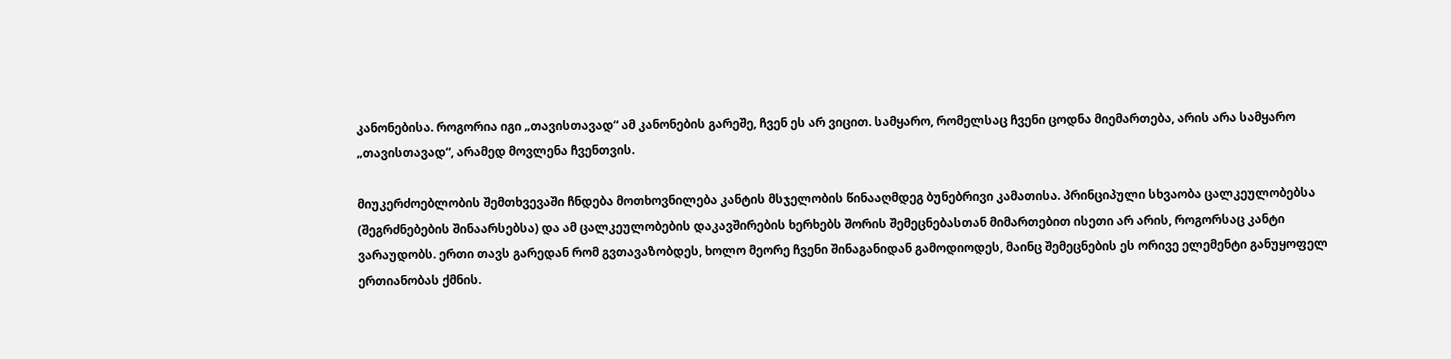კანონებისა. როგორია იგი „თავისთავად“ ამ კანონების გარეშე, ჩვენ ეს არ ვიცით. სამყარო, რომელსაც ჩვენი ცოდნა მიემართება, არის არა სამყარო „თავისთავად“, არამედ მოვლენა ჩვენთვის.

მიუკერძოებლობის შემთხვევაში ჩნდება მოთხოვნილება კანტის მსჯელობის წინააღმდეგ ბუნებრივი კამათისა. პრინციპული სხვაობა ცალკეულობებსა (შეგრძნებების შინაარსებსა) და ამ ცალკეულობების დაკავშირების ხერხებს შორის შემეცნებასთან მიმართებით ისეთი არ არის, როგორსაც კანტი ვარაუდობს. ერთი თავს გარედან რომ გვთავაზობდეს, ხოლო მეორე ჩვენი შინაგანიდან გამოდიოდეს, მაინც შემეცნების ეს ორივე ელემენტი განუყოფელ ერთიანობას ქმნის.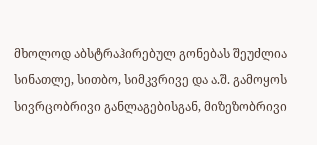მხოლოდ აბსტრაჰირებულ გონებას შეუძლია სინათლე, სითბო, სიმკვრივე და ა.შ. გამოყოს სივრცობრივი განლაგებისგან, მიზეზობრივი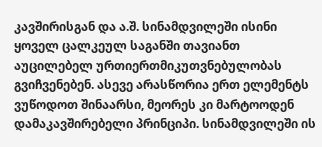კავშირისგან და ა.შ. სინამდვილეში ისინი ყოველ ცალკეულ საგანში თავიანთ აუცილებელ ურთიერთმიკუთვნებულობას გვიჩვენებენ. ასევე არასწორია ერთ ელემენტს ვუწოდოთ შინაარსი, მეორეს კი მარტოოდენ დამაკავშირებელი პრინციპი. სინამდვილეში ის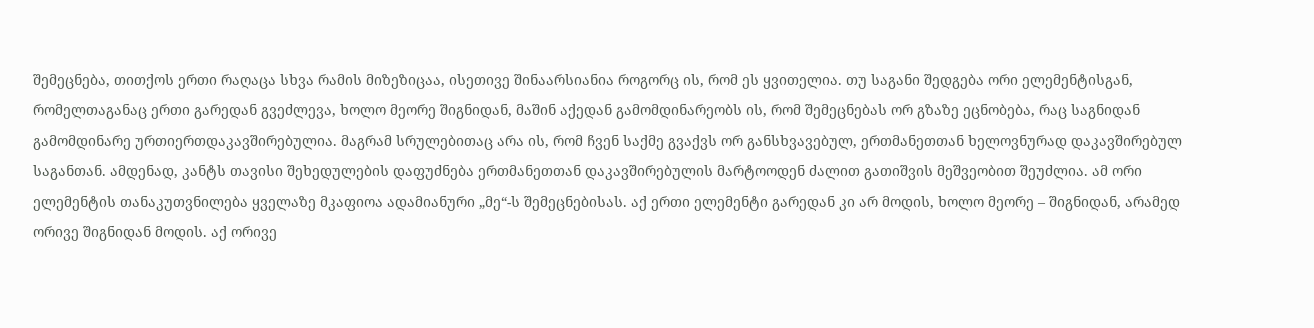შემეცნება, თითქოს ერთი რაღაცა სხვა რამის მიზეზიცაა, ისეთივე შინაარსიანია როგორც ის, რომ ეს ყვითელია. თუ საგანი შედგება ორი ელემენტისგან, რომელთაგანაც ერთი გარედან გვეძლევა, ხოლო მეორე შიგნიდან, მაშინ აქედან გამომდინარეობს ის, რომ შემეცნებას ორ გზაზე ეცნობება, რაც საგნიდან გამომდინარე ურთიერთდაკავშირებულია. მაგრამ სრულებითაც არა ის, რომ ჩვენ საქმე გვაქვს ორ განსხვავებულ, ერთმანეთთან ხელოვნურად დაკავშირებულ საგანთან. ამდენად, კანტს თავისი შეხედულების დაფუძნება ერთმანეთთან დაკავშირებულის მარტოოდენ ძალით გათიშვის მეშვეობით შეუძლია. ამ ორი ელემენტის თანაკუთვნილება ყველაზე მკაფიოა ადამიანური „მე“-ს შემეცნებისას. აქ ერთი ელემენტი გარედან კი არ მოდის, ხოლო მეორე – შიგნიდან, არამედ ორივე შიგნიდან მოდის. აქ ორივე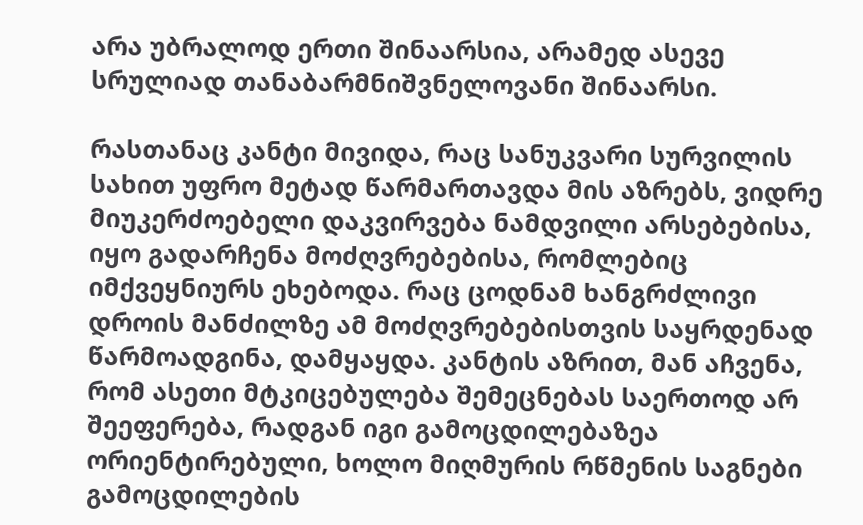არა უბრალოდ ერთი შინაარსია, არამედ ასევე სრულიად თანაბარმნიშვნელოვანი შინაარსი.

რასთანაც კანტი მივიდა, რაც სანუკვარი სურვილის სახით უფრო მეტად წარმართავდა მის აზრებს, ვიდრე მიუკერძოებელი დაკვირვება ნამდვილი არსებებისა, იყო გადარჩენა მოძღვრებებისა, რომლებიც იმქვეყნიურს ეხებოდა. რაც ცოდნამ ხანგრძლივი დროის მანძილზე ამ მოძღვრებებისთვის საყრდენად წარმოადგინა, დამყაყდა. კანტის აზრით, მან აჩვენა, რომ ასეთი მტკიცებულება შემეცნებას საერთოდ არ შეეფერება, რადგან იგი გამოცდილებაზეა ორიენტირებული, ხოლო მიღმურის რწმენის საგნები გამოცდილების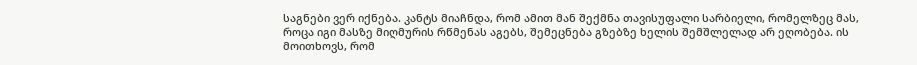საგნები ვერ იქნება. კანტს მიაჩნდა, რომ ამით მან შექმნა თავისუფალი სარბიელი, რომელზეც მას, როცა იგი მასზე მიღმურის რწმენას აგებს, შემეცნება გზებზე ხელის შემშლელად არ ეღობება. ის მოითხოვს, რომ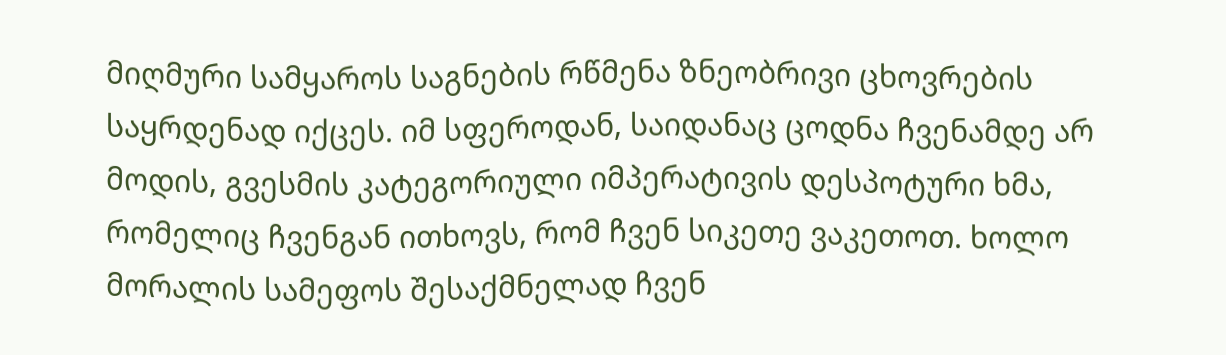მიღმური სამყაროს საგნების რწმენა ზნეობრივი ცხოვრების საყრდენად იქცეს. იმ სფეროდან, საიდანაც ცოდნა ჩვენამდე არ მოდის, გვესმის კატეგორიული იმპერატივის დესპოტური ხმა, რომელიც ჩვენგან ითხოვს, რომ ჩვენ სიკეთე ვაკეთოთ. ხოლო მორალის სამეფოს შესაქმნელად ჩვენ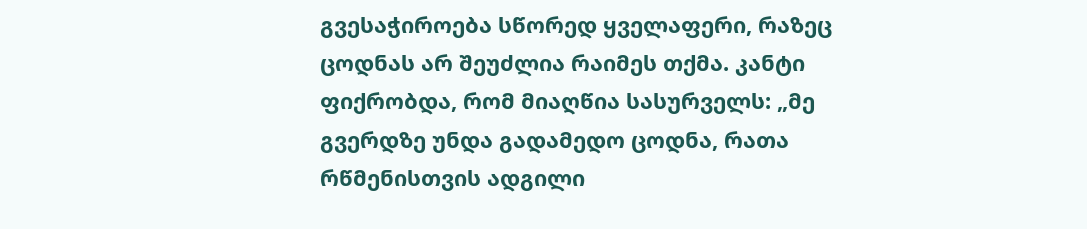გვესაჭიროება სწორედ ყველაფერი, რაზეც ცოდნას არ შეუძლია რაიმეს თქმა. კანტი ფიქრობდა, რომ მიაღწია სასურველს: „მე გვერდზე უნდა გადამედო ცოდნა, რათა რწმენისთვის ადგილი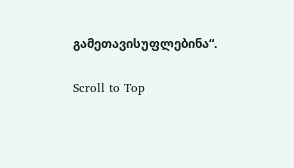გამეთავისუფლებინა“.

Scroll to Top